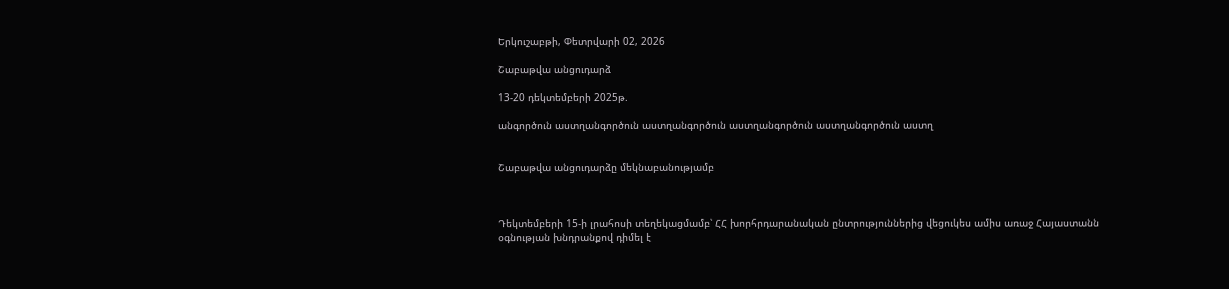Երկուշաբթի, Փետրվարի 02, 2026

Շաբաթվա անցուդարձ

13-20 դեկտեմբերի 2025թ.

անգործուն աստղանգործուն աստղանգործուն աստղանգործուն աստղանգործուն աստղ


Շաբաթվա անցուդարձը մեկնաբանությամբ



Դեկտեմբերի 15-ի լրահոսի տեղեկացմամբ՝ ՀՀ խորհրդարանական ընտրություններից վեցուկես ամիս առաջ Հայաստանն օգնության խնդրանքով դիմել է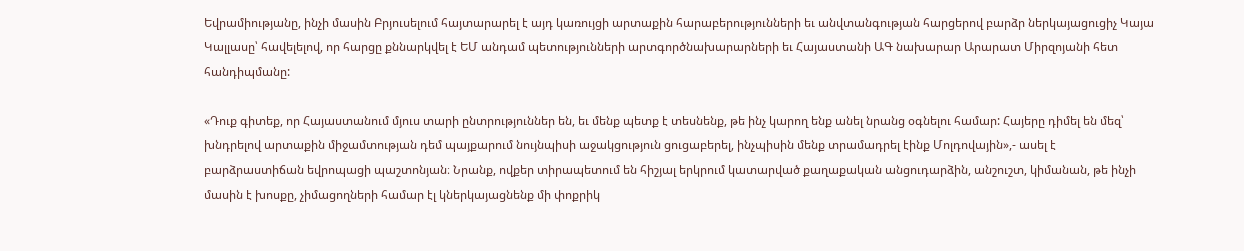Եվրամիությանը, ինչի մասին Բրյուսելում հայտարարել է այդ կառույցի արտաքին հարաբերությունների եւ անվտանգության հարցերով բարձր ներկայացուցիչ Կայա Կալլասը՝ հավելելով, որ հարցը քննարկվել է ԵՄ անդամ պետությունների արտգործնախարարների եւ Հայաստանի ԱԳ նախարար Արարատ Միրզոյանի հետ հանդիպմանը:

«Դուք գիտեք, որ Հայաստանում մյուս տարի ընտրություններ են, եւ մենք պետք է տեսնենք, թե ինչ կարող ենք անել նրանց օգնելու համար: Հայերը դիմել են մեզ՝ խնդրելով արտաքին միջամտության դեմ պայքարում նույնպիսի աջակցություն ցուցաբերել, ինչպիսին մենք տրամադրել էինք Մոլդովային»,- ասել է բարձրաստիճան եվրոպացի պաշտոնյան։ Նրանք, ովքեր տիրապետում են հիշյալ երկրում կատարված քաղաքական անցուդարձին, անշուշտ, կիմանան, թե ինչի մասին է խոսքը, չիմացողների համար էլ կներկայացնենք մի փոքրիկ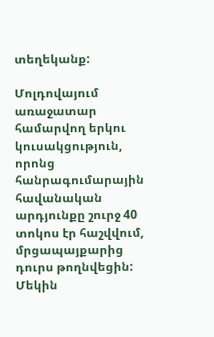տեղեկանք:

Մոլդովայում առաջատար համարվող երկու կուսակցություն, որոնց հանրագումարային հավանական արդյունքը շուրջ 40 տոկոս էր հաշվվում, մրցապայքարից դուրս թողնվեցին: Մեկին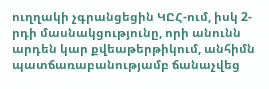ուղղակի չգրանցեցին ԿԸՀ-ում, իսկ 2-րդի մասնակցությունը, որի անունն արդեն կար քվեաթերթիկում, անհիմն պատճառաբանությամբ ճանաչվեց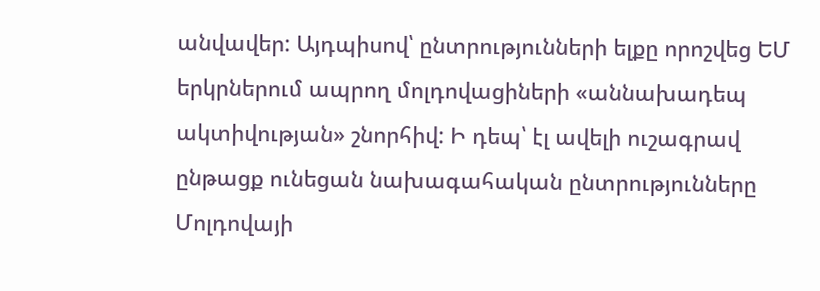անվավեր: Այդպիսով՝ ընտրությունների ելքը որոշվեց ԵՄ երկրներում ապրող մոլդովացիների «աննախադեպ ակտիվության» շնորհիվ: Ի դեպ՝ էլ ավելի ուշագրավ ընթացք ունեցան նախագահական ընտրությունները Մոլդովայի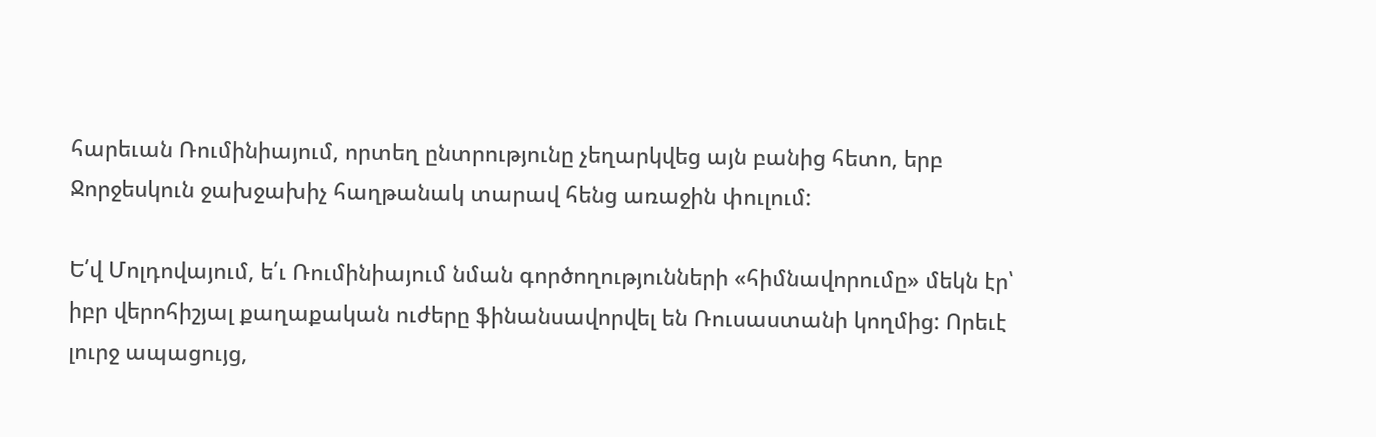հարեւան Ռումինիայում, որտեղ ընտրությունը չեղարկվեց այն բանից հետո, երբ Ջորջեսկուն ջախջախիչ հաղթանակ տարավ հենց առաջին փուլում:

Ե՛վ Մոլդովայում, ե՛ւ Ռումինիայում նման գործողությունների «հիմնավորումը» մեկն էր՝ իբր վերոհիշյալ քաղաքական ուժերը ֆինանսավորվել են Ռուսաստանի կողմից: Որեւէ լուրջ ապացույց,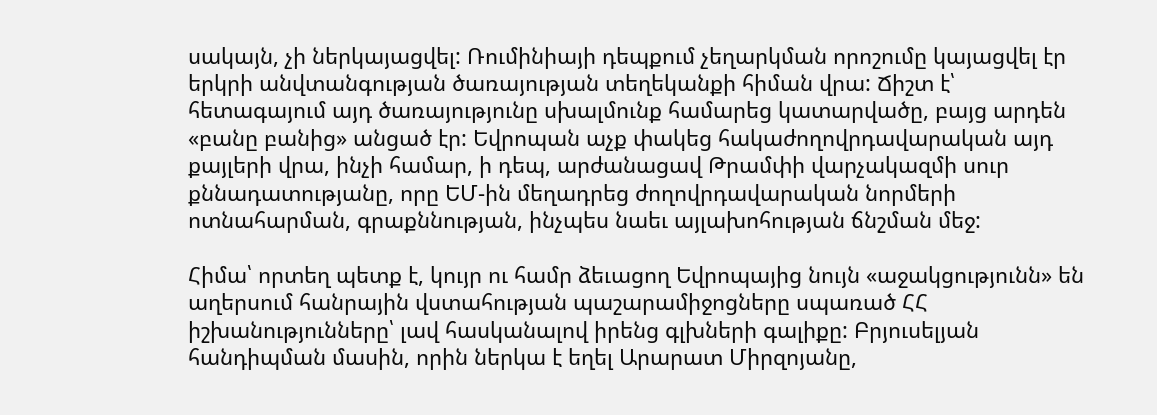սակայն, չի ներկայացվել: Ռումինիայի դեպքում չեղարկման որոշումը կայացվել էր երկրի անվտանգության ծառայության տեղեկանքի հիման վրա: Ճիշտ է՝ հետագայում այդ ծառայությունը սխալմունք համարեց կատարվածը, բայց արդեն «բանը բանից» անցած էր: Եվրոպան աչք փակեց հակաժողովրդավարական այդ քայլերի վրա, ինչի համար, ի դեպ, արժանացավ Թրամփի վարչակազմի սուր քննադատությանը, որը ԵՄ-ին մեղադրեց ժողովրդավարական նորմերի ոտնահարման, գրաքննության, ինչպես նաեւ այլախոհության ճնշման մեջ:

Հիմա՝ որտեղ պետք է, կույր ու համր ձեւացող Եվրոպայից նույն «աջակցությունն» են աղերսում հանրային վստահության պաշարամիջոցները սպառած ՀՀ իշխանությունները՝ լավ հասկանալով իրենց գլխների գալիքը: Բրյուսելյան հանդիպման մասին, որին ներկա է եղել Արարատ Միրզոյանը,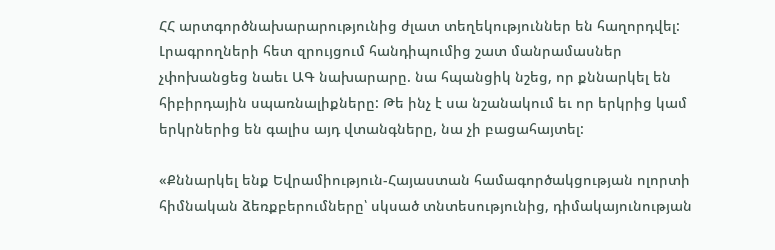ՀՀ արտգործնախարարությունից ժլատ տեղեկություններ են հաղորդվել: Լրագրողների հետ զրույցում հանդիպումից շատ մանրամասներ չփոխանցեց նաեւ ԱԳ նախարարը. նա հպանցիկ նշեց, որ քննարկել են հիբիրդային սպառնալիքները: Թե ինչ է սա նշանակում եւ որ երկրից կամ երկրներից են գալիս այդ վտանգները, նա չի բացահայտել:

«Քննարկել ենք Եվրամիություն-Հայաստան համագործակցության ոլորտի հիմնական ձեռքբերումները՝ սկսած տնտեսությունից, դիմակայունության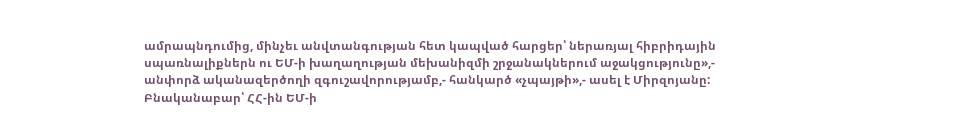ամրապնդումից, մինչեւ անվտանգության հետ կապված հարցեր՝ ներառյալ հիբրիդային սպառնալիքներն ու ԵՄ-ի խաղաղության մեխանիզմի շրջանակներում աջակցությունը»,- անփորձ ականազերծողի զգուշավորությամբ,- հանկարծ «չպայթի»,- ասել է Միրզոյանը: Բնականաբար՝ ՀՀ-ին ԵՄ-ի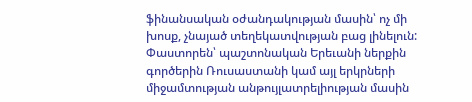ֆինանսական օժանդակության մասին՝ ոչ մի խոսք, չնայած տեղեկատվության բաց լինելուն: Փաստորեն՝ պաշտոնական Երեւանի ներքին գործերին Ռուսաստանի կամ այլ երկրների միջամտության անթույլատրելիության մասին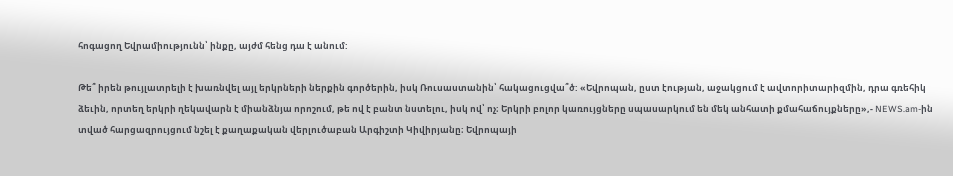հոգացող Եվրամիությունն՝ ինքը, այժմ հենց դա է անում:

Թե՞ իրեն թույլատրելի է խառնվել այլ երկրների ներքին գործերին, իսկ Ռուսաստանին՝ հակացուցվա՞ծ: «Եվրոպան, ըստ էության, աջակցում է ավտորիտարիզմին, դրա գռեհիկ ձեւին, որտեղ երկրի ղեկավարն է միանձնյա որոշում, թե ով է բանտ նստելու, իսկ ով՝ ոչ։ Երկրի բոլոր կառույցները սպասարկում են մեկ անհատի քմահաճույքները»,- NEWS.am-ին տված հարցազրույցում նշել է քաղաքական վերլուծաբան Արգիշտի Կիվիրյանը։ Եվրոպայի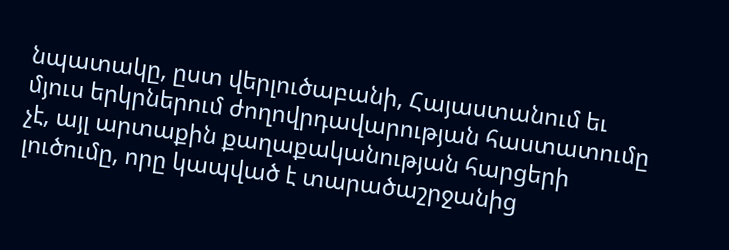նպատակը, ըստ վերլուծաբանի, Հայաստանում եւ մյուս երկրներում ժողովրդավարության հաստատումը չէ, այլ արտաքին քաղաքականության հարցերի լուծումը, որը կապված է տարածաշրջանից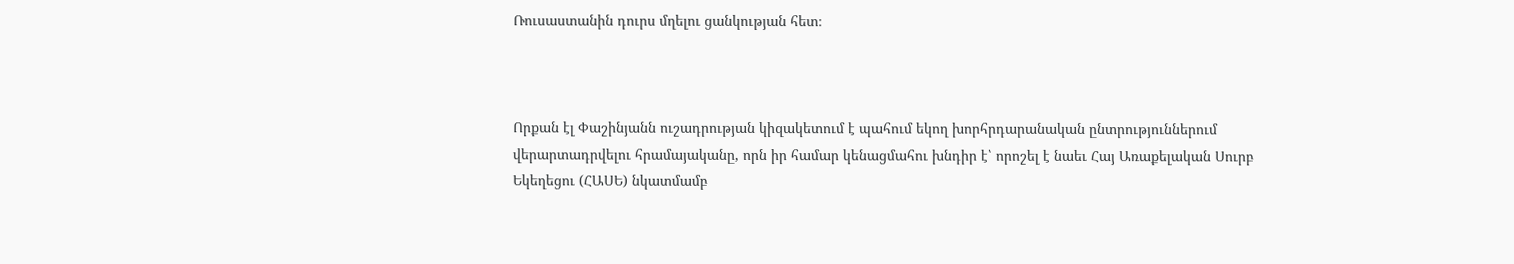Ռուսաստանին դուրս մղելու ցանկության հետ։



Որքան էլ Փաշինյանն ուշադրության կիզակետում է պահում եկող խորհրդարանական ընտրություններում վերարտադրվելու հրամայականը, որն իր համար կենացմահու խնդիր է՝ որոշել է նաեւ Հայ Առաքելական Սուրբ Եկեղեցու (ՀԱՍԵ) նկատմամբ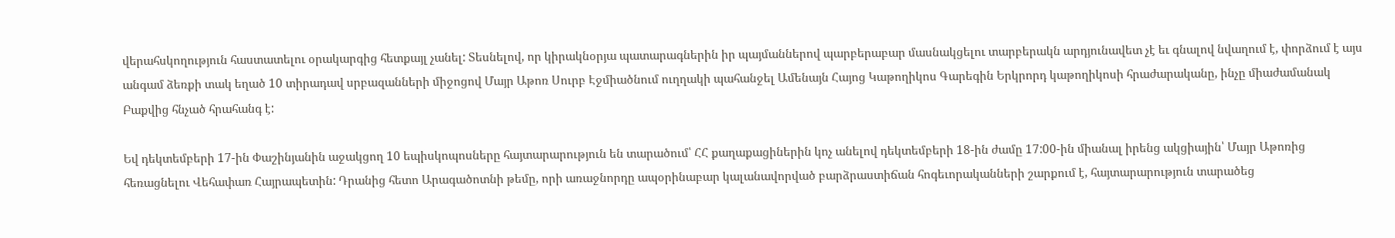վերահսկողություն հաստատելու օրակարգից հետքայլ չանել: Տեսնելով, որ կիրակնօրյա պատարագներին իր պայմաններով պարբերաբար մասնակցելու տարբերակն արդյունավետ չէ եւ գնալով նվաղում է, փորձում է այս անգամ ձեռքի տակ եղած 10 տիրադավ սրբազանների միջոցով Մայր Աթոռ Սուրբ Էջմիածնում ուղղակի պահանջել Ամենայն Հայոց Կաթողիկոս Գարեգին Երկրորդ կաթողիկոսի հրաժարականը, ինչը միաժամանակ Բաքվից հնչած հրահանգ է:

Եվ դեկտեմբերի 17-ին Փաշինյանին աջակցող 10 եպիսկոպոսները հայտարարություն են տարածում՝ ՀՀ քաղաքացիներին կոչ անելով դեկտեմբերի 18-ին ժամը 17:00-ին միանալ իրենց ակցիային՝ Մայր Աթոռից հեռացնելու Վեհափառ Հայրապետին: Դրանից հետո Արագածոտնի թեմը, որի առաջնորդը ապօրինաբար կալանավորված բարձրաստիճան հոգեւորականների շարքում է, հայտարարություն տարածեց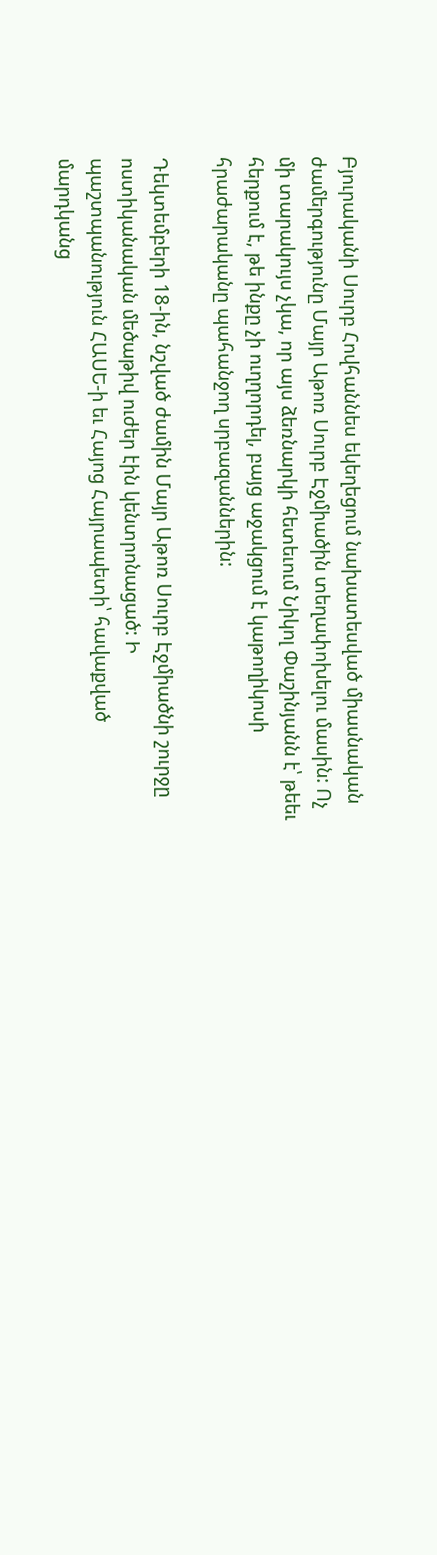Բյուրականի Սուրբ Հովհաննես եկեղեցում նախատեսված միասնական ժամերգությունը Մայր Աթոռ Սուրբ Էջմիածին տեղափոխելու մասին: Ոչ մի տարակույս չկա, որ այս ձեռնարկի հետեւում Նիկոլ Փաշինյանն է՝ թեեւ հերքում է, թե ինքը չի ուղղորդել, բայց աջակցում է կաթողիկոսի հրաժարականը պահանջող սրբազաններին:

Դեկտեմբերի 18-ին, նշված ժամին Մայր Աթոռ Սուրբ Էջմիածնի շուրջը ոստիկանական մեծաթիվ ուժեր էին կենտրոնացած: Ի պաշտպանություն ՀԱՍԵ-ի եւ Հայոց Հայրապետի՝ հավաքված մարդկանց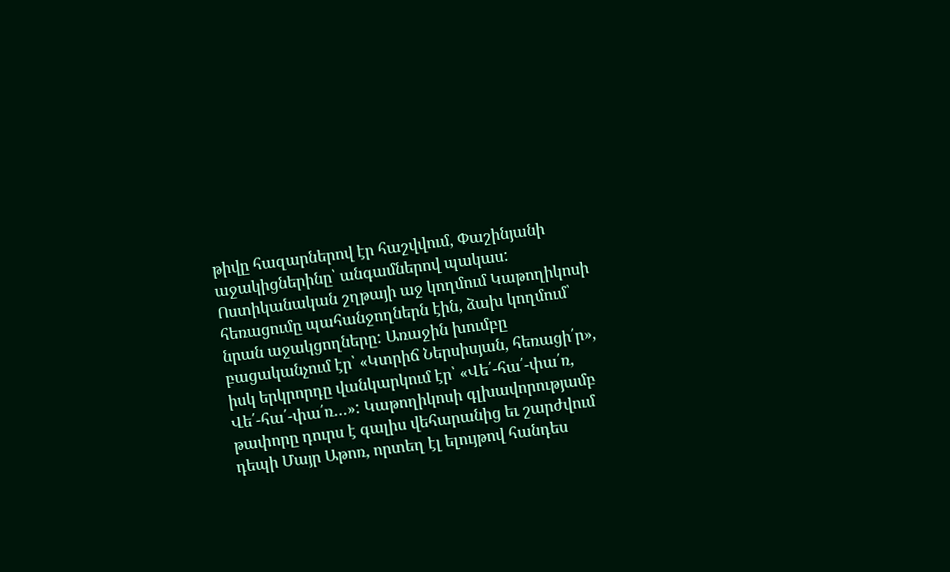թիվը հազարներով էր հաշվվում, Փաշինյանի աջակիցներինը՝ անգամներով պակաս: Ոստիկանական շղթայի աջ կողմում Կաթողիկոսի հեռացումը պահանջողներն էին, ձախ կողմում՝ նրան աջակցողները: Առաջին խումբը բացականչում էր՝ «Կտրիճ Ներսիսյան, հեռացի՛ր», իսկ երկրորդը վանկարկում էր՝ «Վե՛-հա՛-փա՛ռ, Վե՛-հա՛-փա՛ռ…»: Կաթողիկոսի գլխավորությամբ թափորը դուրս է գալիս վեհարանից եւ շարժվում դեպի Մայր Աթոռ, որտեղ էլ ելույթով հանդես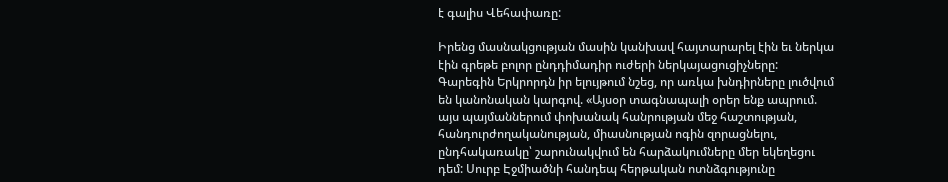է գալիս Վեհափառը:

Իրենց մասնակցության մասին կանխավ հայտարարել էին եւ ներկա էին գրեթե բոլոր ընդդիմադիր ուժերի ներկայացուցիչները: Գարեգին Երկրորդն իր ելույթում նշեց, որ առկա խնդիրները լուծվում են կանոնական կարգով. «Այսօր տագնապալի օրեր ենք ապրում. այս պայմաններում փոխանակ հանրության մեջ հաշտության, հանդուրժողականության, միասնության ոգին զորացնելու, ընդհակառակը՝ շարունակվում են հարձակումները մեր եկեղեցու դեմ: Սուրբ Էջմիածնի հանդեպ հերթական ոտնձգությունը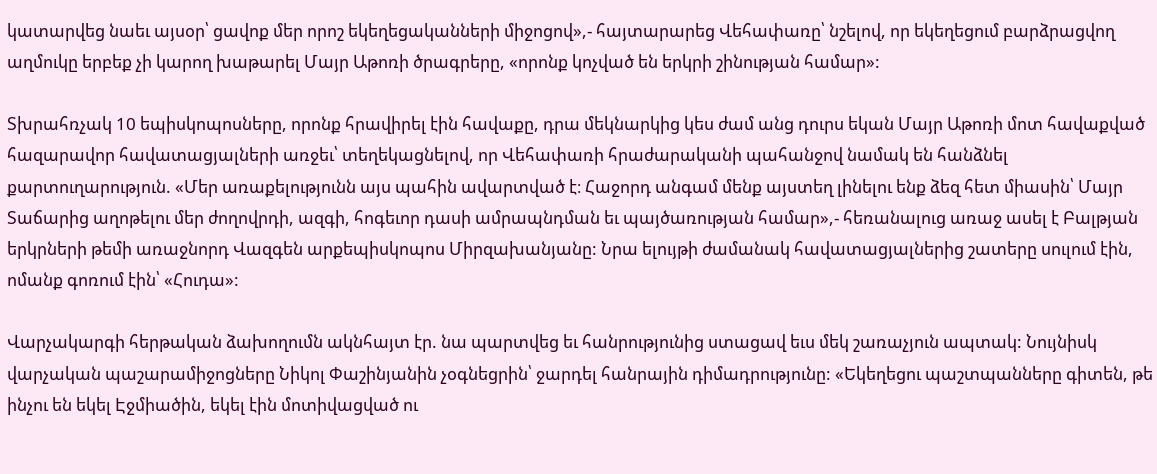կատարվեց նաեւ այսօր՝ ցավոք մեր որոշ եկեղեցականների միջոցով»,- հայտարարեց Վեհափառը՝ նշելով, որ եկեղեցում բարձրացվող աղմուկը երբեք չի կարող խաթարել Մայր Աթոռի ծրագրերը, «որոնք կոչված են երկրի շինության համար»:

Տխրահռչակ 10 եպիսկոպոսները, որոնք հրավիրել էին հավաքը, դրա մեկնարկից կես ժամ անց դուրս եկան Մայր Աթոռի մոտ հավաքված հազարավոր հավատացյալների առջեւ՝ տեղեկացնելով, որ Վեհափառի հրաժարականի պահանջով նամակ են հանձնել քարտուղարություն. «Մեր առաքելությունն այս պահին ավարտված է։ Հաջորդ անգամ մենք այստեղ լինելու ենք ձեզ հետ միասին՝ Մայր Տաճարից աղոթելու մեր ժողովրդի, ազգի, հոգեւոր դասի ամրապնդման եւ պայծառության համար»,- հեռանալուց առաջ ասել է Բալթյան երկրների թեմի առաջնորդ Վազգեն արքեպիսկոպոս Միրզախանյանը: Նրա ելույթի ժամանակ հավատացյալներից շատերը սուլում էին, ոմանք գոռում էին՝ «Հուդա»:

Վարչակարգի հերթական ձախողումն ակնհայտ էր. նա պարտվեց եւ հանրությունից ստացավ եւս մեկ շառաչյուն ապտակ: Նույնիսկ վարչական պաշարամիջոցները Նիկոլ Փաշինյանին չօգնեցրին՝ ջարդել հանրային դիմադրությունը: «Եկեղեցու պաշտպանները գիտեն, թե ինչու են եկել Էջմիածին, եկել էին մոտիվացված ու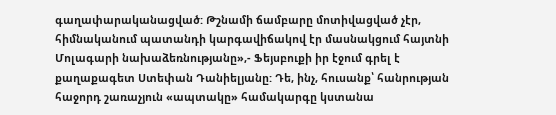գաղափարականացված: Թշնամի ճամբարը մոտիվացված չէր, հիմնականում պատանդի կարգավիճակով էր մասնակցում հայտնի Մոլագարի նախաձեռնությանը»,- Ֆեյսբուքի իր էջում գրել է քաղաքագետ Ստեփան Դանիելյանը: Դե, ինչ, հուսանք՝ հանրության հաջորդ շառաչյուն «ապտակը» համակարգը կստանա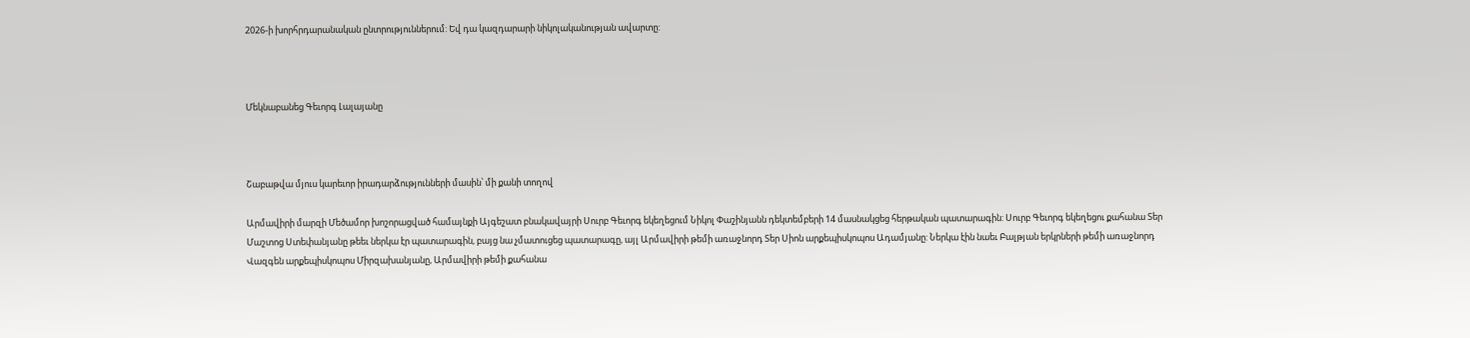2026-ի խորհրդարանական ընտրություններում: Եվ դա կազդարարի նիկոլականության ավարտը:



Մեկնաբանեց Գեւորգ Լալայանը



Շաբաթվա մյուս կարեւոր իրադարձությունների մասին՝ մի քանի տողով

Արմավիրի մարզի Մեծամոր խոշորացված համայնքի Այգեշատ բնակավայրի Սուրբ Գեւորգ եկեղեցում Նիկոլ Փաշինյանն դեկտեմբերի 14 մասնակցեց հերթական պատարագին: Սուրբ Գեւորգ եկեղեցու քահանա Տեր Մաշտոց Ստեփանյանը թեեւ ներկա էր պատարագին, բայց նա չմատուցեց պատարագը, այլ Արմավիրի թեմի առաջնորդ Տեր Սիոն արքեպիսկոպոս Ադամյանը: Ներկա էին նաեւ Բալթյան երկրների թեմի առաջնորդ Վազգեն արքեպիսկոպոս Միրզախանյանը, Արմավիրի թեմի քահանա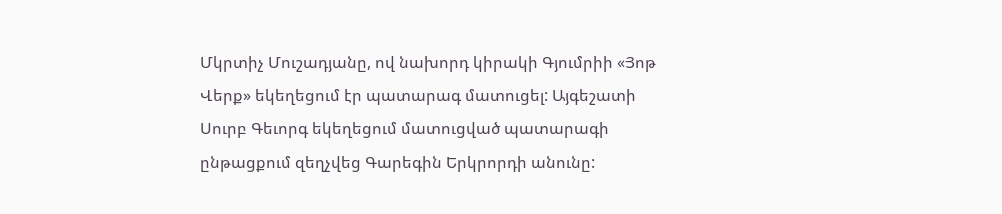Մկրտիչ Մուշադյանը, ով նախորդ կիրակի Գյումրիի «Յոթ Վերք» եկեղեցում էր պատարագ մատուցել: Այգեշատի Սուրբ Գեւորգ եկեղեցում մատուցված պատարագի ընթացքում զեղչվեց Գարեգին Երկրորդի անունը: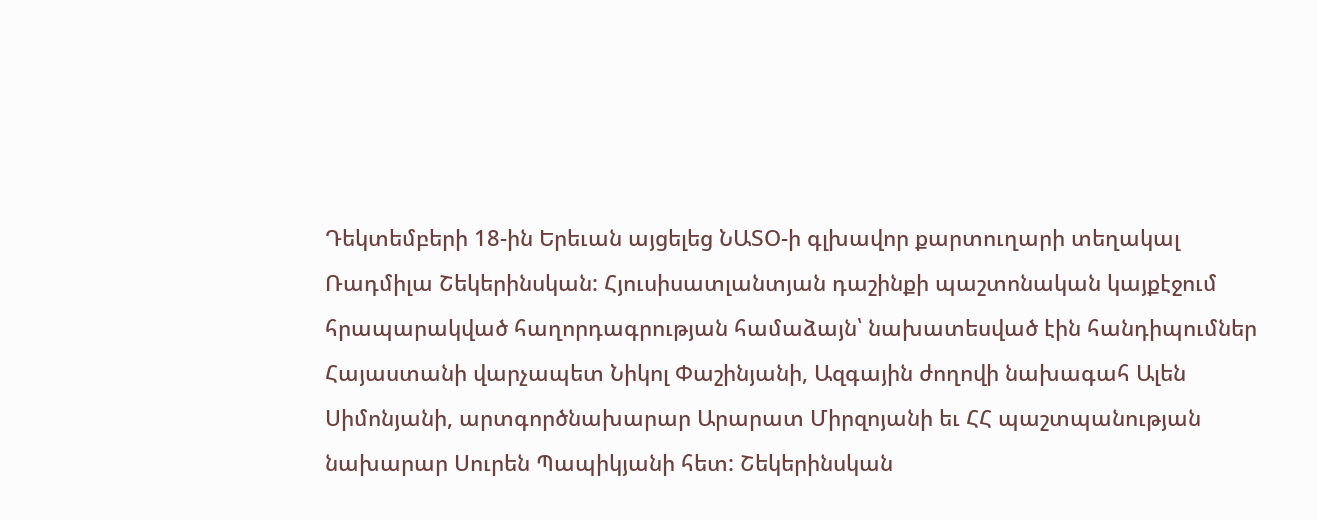Դեկտեմբերի 18-ին Երեւան այցելեց ՆԱՏՕ-ի գլխավոր քարտուղարի տեղակալ Ռադմիլա Շեկերինսկան: Հյուսիսատլանտյան դաշինքի պաշտոնական կայքէջում հրապարակված հաղորդագրության համաձայն՝ նախատեսված էին հանդիպումներ Հայաստանի վարչապետ Նիկոլ Փաշինյանի, Ազգային ժողովի նախագահ Ալեն Սիմոնյանի, արտգործնախարար Արարատ Միրզոյանի եւ ՀՀ պաշտպանության նախարար Սուրեն Պապիկյանի հետ: Շեկերինսկան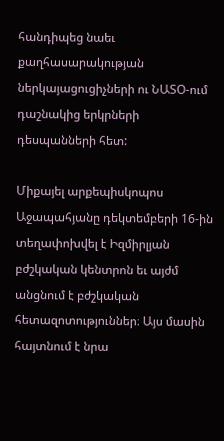հանդիպեց նաեւ քաղհասարակության ներկայացուցիչների ու ՆԱՏՕ-ում դաշնակից երկրների դեսպանների հետ:

Միքայել արքեպիսկոպոս Աջապահյանը դեկտեմբերի 16-ին տեղափոխվել է Իզմիրլյան բժշկական կենտրոն եւ այժմ անցնում է բժշկական հետազոտություններ։ Այս մասին հայտնում է նրա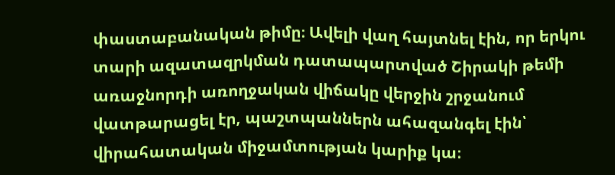փաստաբանական թիմը։ Ավելի վաղ հայտնել էին, որ երկու տարի ազատազրկման դատապարտված Շիրակի թեմի առաջնորդի առողջական վիճակը վերջին շրջանում վատթարացել էր, պաշտպաններն ահազանգել էին՝ վիրահատական միջամտության կարիք կա։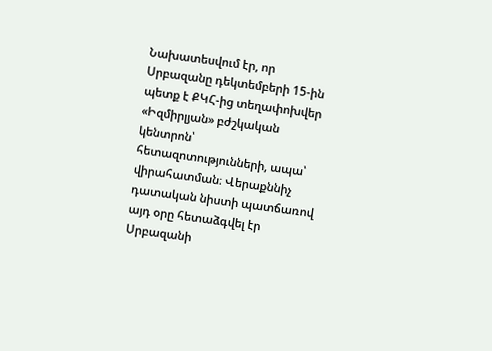Նախատեսվում էր, որ Սրբազանը դեկտեմբերի 15-ին պետք է ՔԿՀ-ից տեղափոխվեր «Իզմիրլյան» բժշկական կենտրոն՝ հետազոտությունների, ապա՝ վիրահատման։ Վերաքննիչ դատական նիստի պատճառով այդ օրը հետաձգվել էր Սրբազանի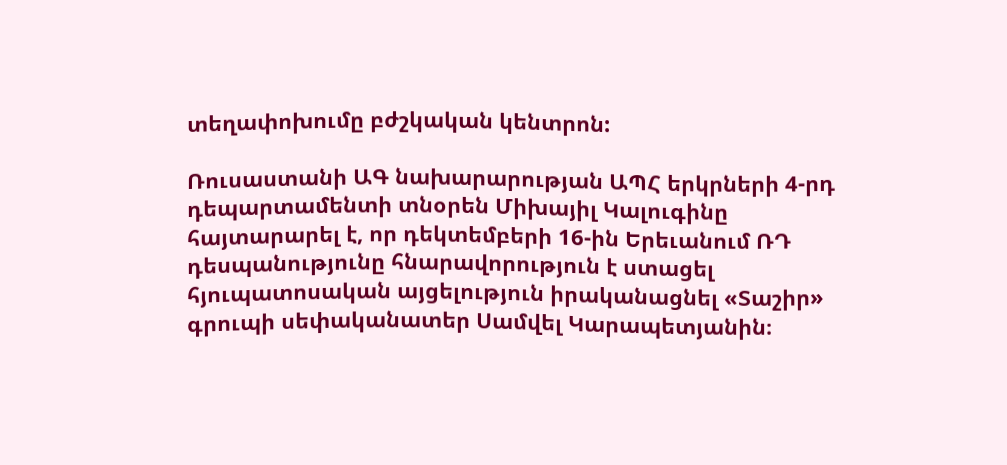տեղափոխումը բժշկական կենտրոն:

Ռուսաստանի ԱԳ նախարարության ԱՊՀ երկրների 4-րդ դեպարտամենտի տնօրեն Միխայիլ Կալուգինը հայտարարել է, որ դեկտեմբերի 16-ին Երեւանում ՌԴ դեսպանությունը հնարավորություն է ստացել հյուպատոսական այցելություն իրականացնել «Տաշիր» գրուպի սեփականատեր Սամվել Կարապետյանին։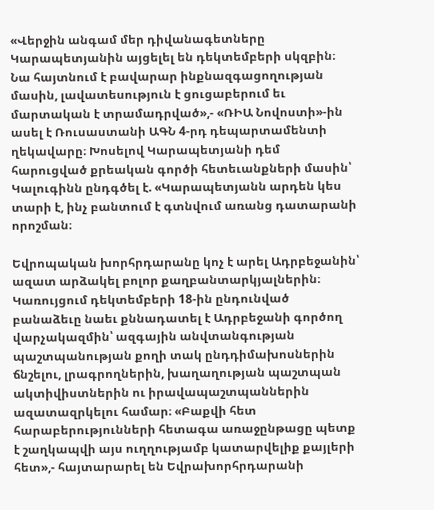«Վերջին անգամ մեր դիվանագետները Կարապետյանին այցելել են դեկտեմբերի սկզբին։ Նա հայտնում է բավարար ինքնազգացողության մասին, լավատեսություն է ցուցաբերում եւ մարտական է տրամադրված»,- «ՌԻԱ Նովոստի»-ին ասել է Ռուսաստանի ԱԳՆ 4-րդ դեպարտամենտի ղեկավարը։ Խոսելով Կարապետյանի դեմ հարուցված քրեական գործի հետեւանքների մասին՝ Կալուգինն ընդգծել է. «Կարապետյանն արդեն կես տարի է, ինչ բանտում է գտնվում առանց դատարանի որոշման։

Եվրոպական խորհրդարանը կոչ է արել Ադրբեջանին՝ ազատ արձակել բոլոր քաղբանտարկյալներին։ Կառույցում դեկտեմբերի 18-ին ընդունված բանաձեւը նաեւ քննադատել է Ադրբեջանի գործող վարչակազմին՝ ազգային անվտանգության պաշտպանության քողի տակ ընդդիմախոսներին ճնշելու, լրագրողներին, խաղաղության պաշտպան ակտիվիստներին ու իրավապաշտպաններին ազատազրկելու համար։ «Բաքվի հետ հարաբերությունների հետագա առաջընթացը պետք է շաղկապվի այս ուղղությամբ կատարվելիք քայլերի հետ»,- հայտարարել են Եվրախորհրդարանի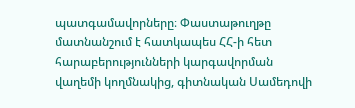պատգամավորները։ Փաստաթուղթը մատնանշում է հատկապես ՀՀ-ի հետ հարաբերությունների կարգավորման վաղեմի կողմնակից, գիտնական Սամեդովի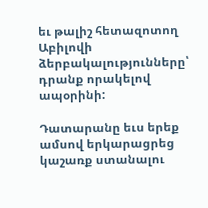եւ թալիշ հետազոտող Աբիլովի ձերբակալությունները՝ դրանք որակելով ապօրինի:

Դատարանը եւս երեք ամսով երկարացրեց կաշառք ստանալու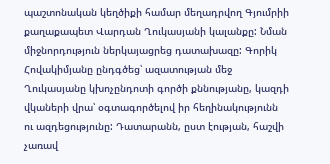պաշտոնական կեղծիքի համար մեղադրվող Գյումրիի քաղաքապետ Վարդան Ղուկասյանի կալանքը: Նման միջնորդություն ներկայացրեց դատախազը: Գորիկ Հովակիմյանը ընդգծեց՝ ազատության մեջ Ղուկասյանը կխոչընդոտի գործի քննությանը, կազդի վկաների վրա՝ օգտագործելով իր հեղինակությունն ու ազդեցությունը: Դատարանն, ըստ էության, հաշվի չառավ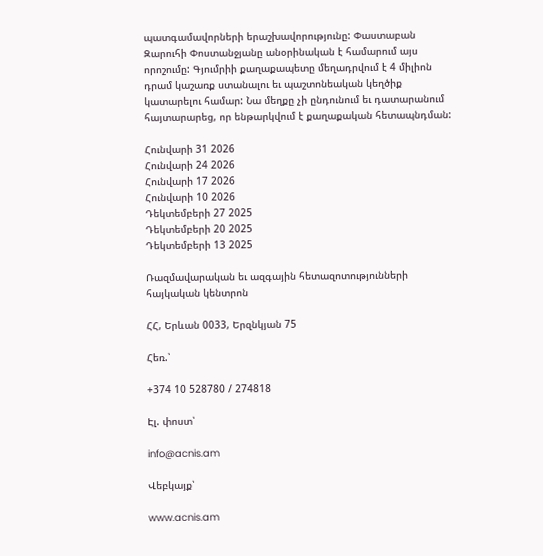պատգամավորների երաշխավորությունը: Փաստաբան Զարուհի Փոստանջյանը անօրինական է համարում այս որոշումը: Գյումրիի քաղաքապետը մեղադրվում է 4 միլիոն դրամ կաշառք ստանալու եւ պաշտոնեական կեղծիք կատարելու համար: Նա մեղքը չի ընդունում եւ դատարանում հայտարարեց, որ ենթարկվում է քաղաքական հետապնդման:

Հունվարի 31 2026
Հունվարի 24 2026
Հունվարի 17 2026
Հունվարի 10 2026
Դեկտեմբերի 27 2025
Դեկտեմբերի 20 2025
Դեկտեմբերի 13 2025

Ռազմավարական եւ ազգային հետազոտությունների հայկական կենտրոն

ՀՀ, Երևան 0033, Երզնկյան 75

Հեռ.՝

+374 10 528780 / 274818

Էլ. փոստ՝

info@acnis.am

Վեբկայք՝

www.acnis.am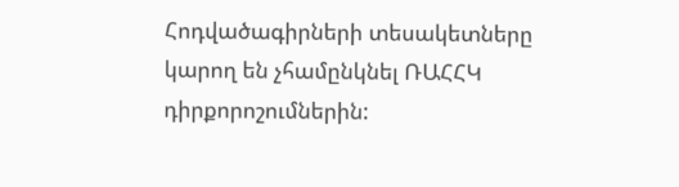Հոդվածագիրների տեսակետները կարող են չհամընկնել ՌԱՀՀԿ դիրքորոշումներին: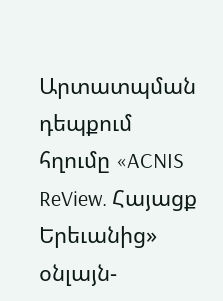Արտատպման դեպքում հղումը «ACNIS ReView. Հայացք Երեւանից» օնլայն-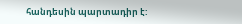հանդեսին պարտադիր է: